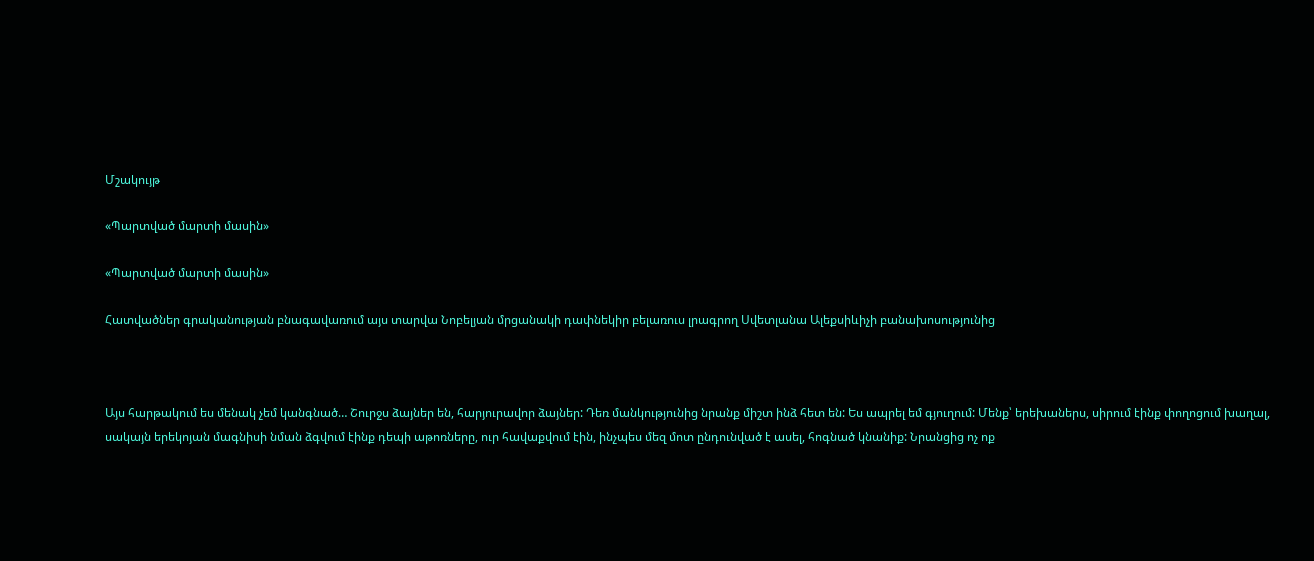Մշակույթ

«Պարտված մարտի մասին»

«Պարտված մարտի մասին»

Հատվածներ գրականության բնագավառում այս տարվա Նոբելյան մրցանակի դափնեկիր բելառուս լրագրող Սվետլանա Ալեքսիևիչի բանախոսությունից



Այս հարթակում ես մենակ չեմ կանգնած… Շուրջս ձայներ են, հարյուրավոր ձայներ: Դեռ մանկությունից նրանք միշտ ինձ հետ են: Ես ապրել եմ գյուղում: Մենք՝ երեխաներս, սիրում էինք փողոցում խաղալ, սակայն երեկոյան մագնիսի նման ձգվում էինք դեպի աթոռները, ուր հավաքվում էին, ինչպես մեզ մոտ ընդունված է ասել, հոգնած կնանիք: Նրանցից ոչ ոք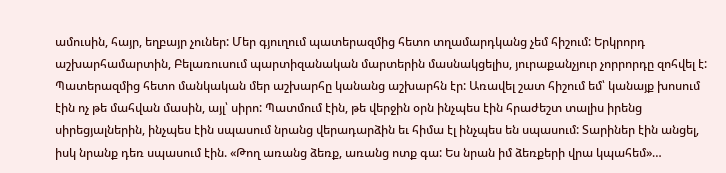ամուսին, հայր, եղբայր չուներ: Մեր գյուղում պատերազմից հետո տղամարդկանց չեմ հիշում: Երկրորդ աշխարհամարտին, Բելառուսում պարտիզանական մարտերին մասնակցելիս, յուրաքանչյուր չորրորդը զոհվել է: Պատերազմից հետո մանկական մեր աշխարհը կանանց աշխարհն էր: Առավել շատ հիշում եմ՝ կանայք խոսում էին ոչ թե մահվան մասին, այլ՝ սիրո: Պատմում էին, թե վերջին օրն ինչպես էին հրաժեշտ տալիս իրենց սիրեցյալներին, ինչպես էին սպասում նրանց վերադարձին եւ հիմա էլ ինչպես են սպասում: Տարիներ էին անցել, իսկ նրանք դեռ սպասում էին. «Թող առանց ձեռք, առանց ոտք գա: Ես նրան իմ ձեռքերի վրա կպահեմ»…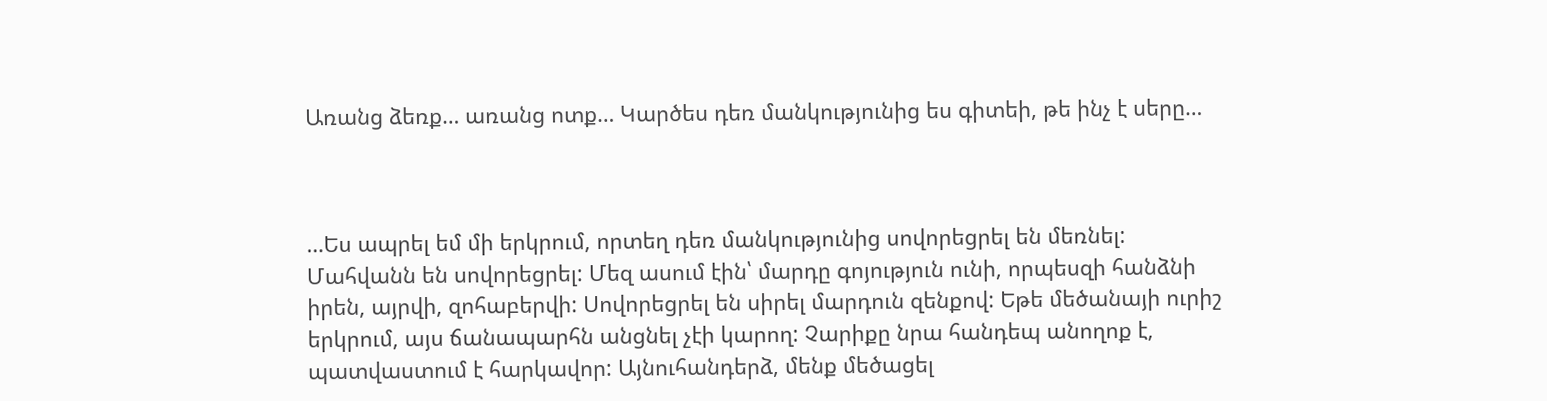Առանց ձեռք… առանց ոտք… Կարծես դեռ մանկությունից ես գիտեի, թե ինչ է սերը…



…Ես ապրել եմ մի երկրում, որտեղ դեռ մանկությունից սովորեցրել են մեռնել: Մահվանն են սովորեցրել: Մեզ ասում էին՝ մարդը գոյություն ունի, որպեսզի հանձնի իրեն, այրվի, զոհաբերվի: Սովորեցրել են սիրել մարդուն զենքով: Եթե մեծանայի ուրիշ երկրում, այս ճանապարհն անցնել չէի կարող: Չարիքը նրա հանդեպ անողոք է, պատվաստում է հարկավոր: Այնուհանդերձ, մենք մեծացել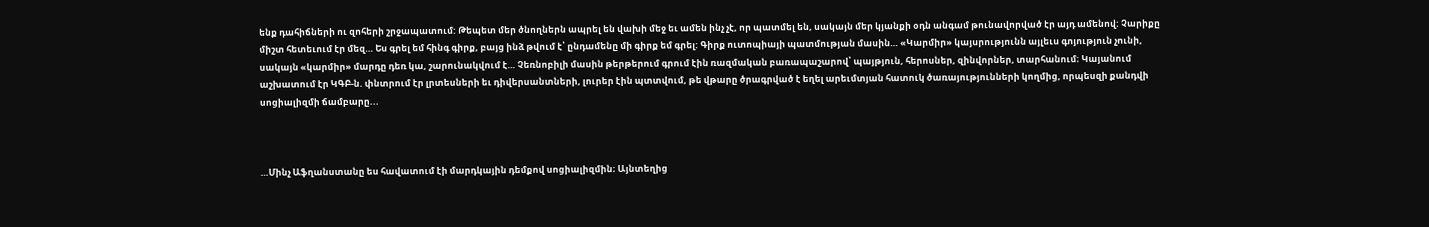ենք դահիճների ու զոհերի շրջապատում: Թեպետ մեր ծնողներն ապրել են վախի մեջ եւ ամեն ինչ չէ, որ պատմել են, սակայն մեր կյանքի օդն անգամ թունավորված էր այդ ամենով: Չարիքը միշտ հետեւում էր մեզ… Ես գրել եմ հինգ գիրք, բայց ինձ թվում է՝ ընդամենը մի գիրք եմ գրել: Գիրք ուտոպիայի պատմության մասին… «Կարմիր» կայսրությունն այլեւս գոյություն չունի, սակայն «կարմիր» մարդը դեռ կա, շարունակվում է… Չեռնոբիլի մասին թերթերում գրում էին ռազմական բառապաշարով՝ պայթյուն, հերոսներ, զինվորներ, տարհանում։ Կայանում աշխատում էր ԿԳԲ-ն. փնտրում էր լրտեսների եւ դիվերսանտների, լուրեր էին պտտվում, թե վթարը ծրագրված է եղել արեւմտյան հատուկ ծառայությունների կողմից, որպեսզի քանդվի սոցիալիզմի ճամբարը...



…Մինչ Աֆղանստանը ես հավատում էի մարդկային դեմքով սոցիալիզմին։ Այնտեղից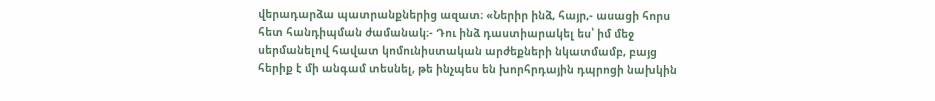վերադարձա պատրանքներից ազատ։ «Ներիր ինձ, հայր,- ասացի հորս հետ հանդիպման ժամանակ։- Դու ինձ դաստիարակել ես՝ իմ մեջ սերմանելով հավատ կոմունիստական արժեքների նկատմամբ, բայց հերիք է մի անգամ տեսնել, թե ինչպես են խորհրդային դպրոցի նախկին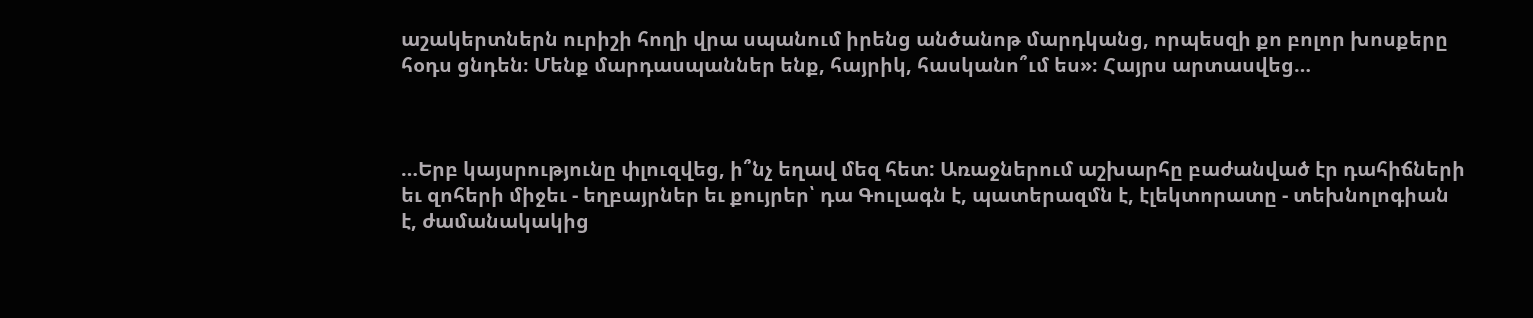աշակերտներն ուրիշի հողի վրա սպանում իրենց անծանոթ մարդկանց, որպեսզի քո բոլոր խոսքերը հօդս ցնդեն։ Մենք մարդասպաններ ենք, հայրիկ, հասկանո՞ւմ ես»։ Հայրս արտասվեց…



…Երբ կայսրությունը փլուզվեց, ի՞նչ եղավ մեզ հետ: Առաջներում աշխարհը բաժանված էր դահիճների եւ զոհերի միջեւ - եղբայրներ եւ քույրեր՝ դա Գուլագն է, պատերազմն է, էլեկտորատը - տեխնոլոգիան է, ժամանակակից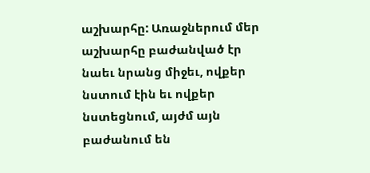աշխարհը: Առաջներում մեր աշխարհը բաժանված էր նաեւ նրանց միջեւ, ովքեր նստում էին եւ ովքեր նստեցնում, այժմ այն բաժանում են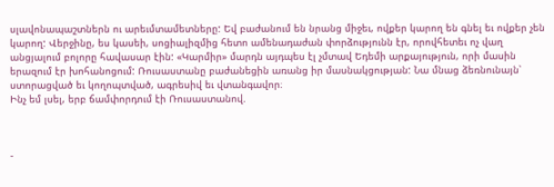սլավոնապաշտներն ու արեւմտամետները: Եվ բաժանում են նրանց միջեւ, ովքեր կարող են գնել եւ ովքեր չեն կարող: Վերջինը, ես կասեի, սոցիալիզմից հետո ամենադաժան փորձությունն էր, որովհետեւ ոչ վաղ անցյալում բոլորը հավասար էին: «Կարմիր» մարդն այդպես էլ չմտավ Եդեմի արքայություն, որի մասին երազում էր խոհանոցում: Ռուսաստանը բաժանեցին առանց իր մասնակցության: Նա մնաց ձեռնունայն՝ ստորացված եւ կողոպտված, ագրեսիվ եւ վտանգավոր։
Ինչ եմ լսել, երբ ճամփորդում էի Ռուսաստանով.



-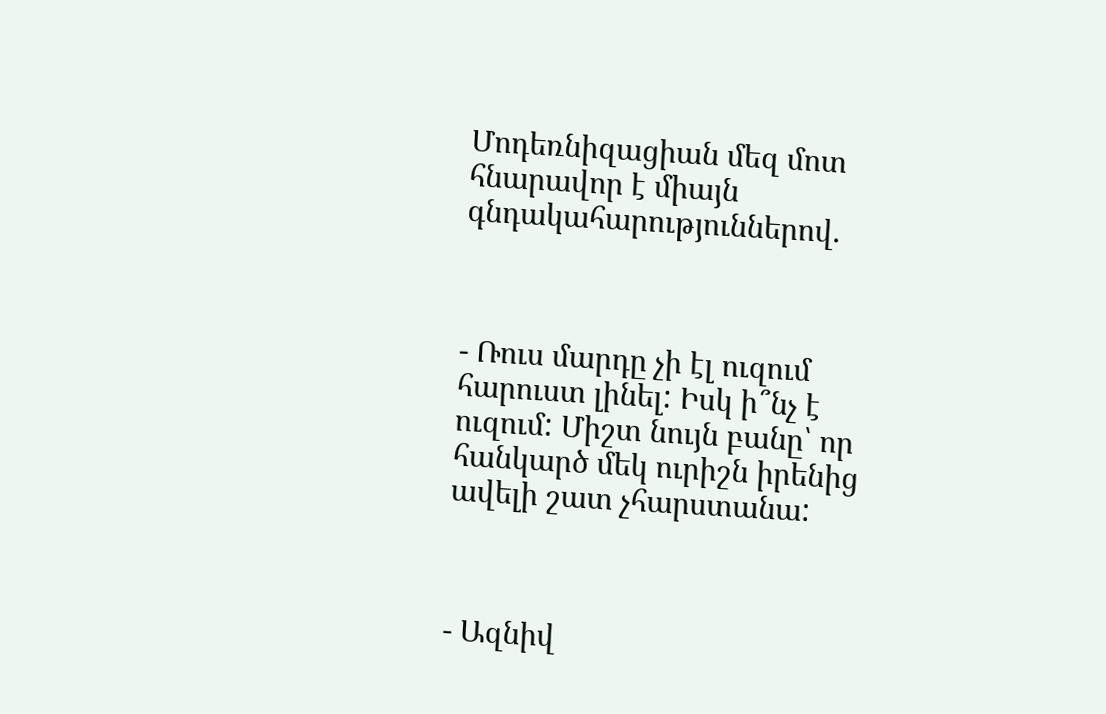Մոդեռնիզացիան մեզ մոտ հնարավոր է միայն գնդակահարություններով.



- Ռուս մարդը չի էլ ուզում հարուստ լինել: Իսկ ի՞նչ է ուզում: Միշտ նույն բանը՝ որ հանկարծ մեկ ուրիշն իրենից ավելի շատ չհարստանա:



- Ազնիվ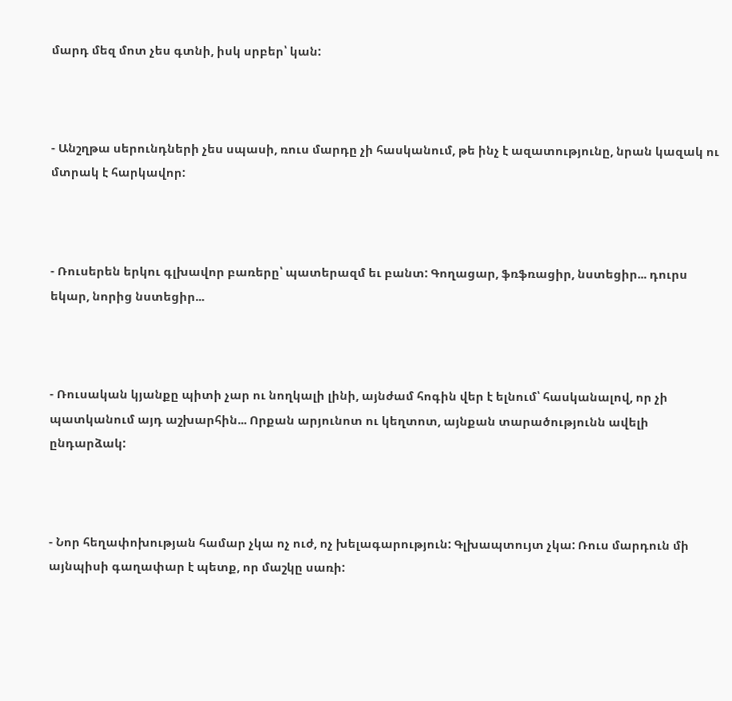մարդ մեզ մոտ չես գտնի, իսկ սրբեր՝ կան:



- Անշղթա սերունդների չես սպասի, ռուս մարդը չի հասկանում, թե ինչ է ազատությունը, նրան կազակ ու մտրակ է հարկավոր:



- Ռուսերեն երկու գլխավոր բառերը՝ պատերազմ եւ բանտ: Գողացար, ֆռֆռացիր, նստեցիր... դուրս եկար, նորից նստեցիր...



- Ռուսական կյանքը պիտի չար ու նողկալի լինի, այնժամ հոգին վեր է ելնում՝ հասկանալով, որ չի պատկանում այդ աշխարհին... Որքան արյունոտ ու կեղտոտ, այնքան տարածությունն ավելի ընդարձակ:



- Նոր հեղափոխության համար չկա ոչ ուժ, ոչ խելագարություն: Գլխապտույտ չկա: Ռուս մարդուն մի այնպիսի գաղափար է պետք, որ մաշկը սառի: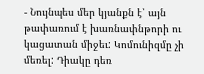- Նույնպես մեր կյանքն է՝ այն թափառում է խառնափնթորի ու կացատան միջեւ: Կոմունիզմը չի մեռել: Դիակը դեռ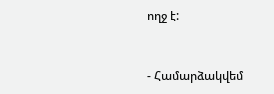ողջ է:



- Համարձակվեմ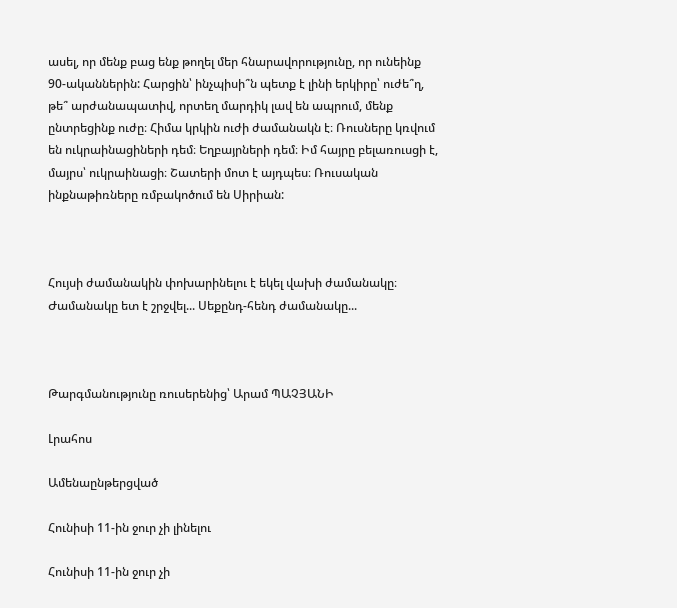ասել, որ մենք բաց ենք թողել մեր հնարավորությունը, որ ունեինք 90-ականներին: Հարցին՝ ինչպիսի՞ն պետք է լինի երկիրը՝ ուժե՞ղ, թե՞ արժանապատիվ, որտեղ մարդիկ լավ են ապրում, մենք ընտրեցինք ուժը։ Հիմա կրկին ուժի ժամանակն է։ Ռուսները կռվում են ուկրաինացիների դեմ։ Եղբայրների դեմ։ Իմ հայրը բելառուսցի է, մայրս՝ ուկրաինացի։ Շատերի մոտ է այդպես։ Ռուսական ինքնաթիռները ռմբակոծում են Սիրիան:



Հույսի ժամանակին փոխարինելու է եկել վախի ժամանակը։ Ժամանակը ետ է շրջվել... Սեքընդ-հենդ ժամանակը...



Թարգմանությունը ռուսերենից՝ Արամ ՊԱՉՅԱՆԻ

Լրահոս

Ամենաընթերցված

Հունիսի 11-ին ջուր չի լինելու

Հունիսի 11-ին ջուր չի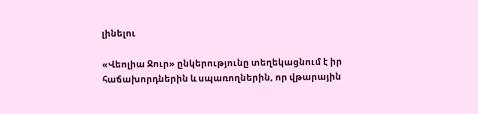լինելու

«Վեոլիա Ջուր» ընկերությունը տեղեկացնում է իր հաճախորդներին և սպառողներին, որ վթարային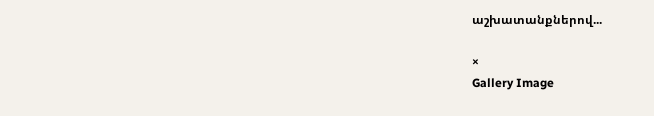աշխատանքներով...

×
Gallery Image